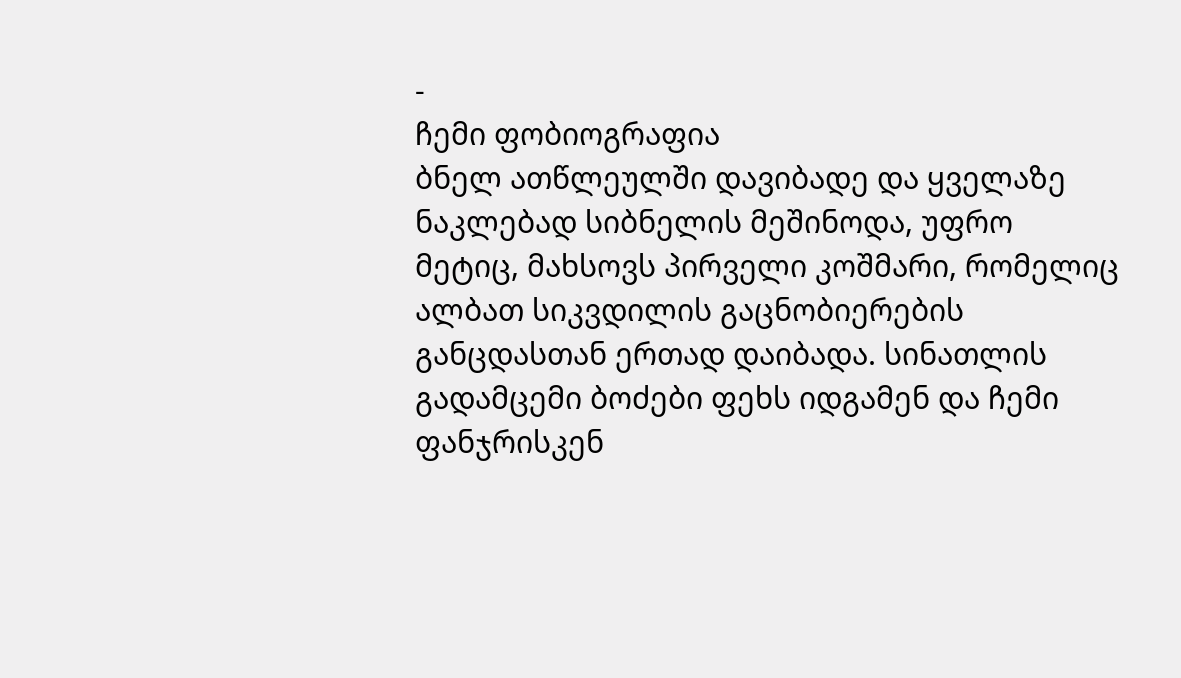-
ჩემი ფობიოგრაფია
ბნელ ათწლეულში დავიბადე და ყველაზე ნაკლებად სიბნელის მეშინოდა, უფრო მეტიც, მახსოვს პირველი კოშმარი, რომელიც ალბათ სიკვდილის გაცნობიერების განცდასთან ერთად დაიბადა. სინათლის გადამცემი ბოძები ფეხს იდგამენ და ჩემი ფანჯრისკენ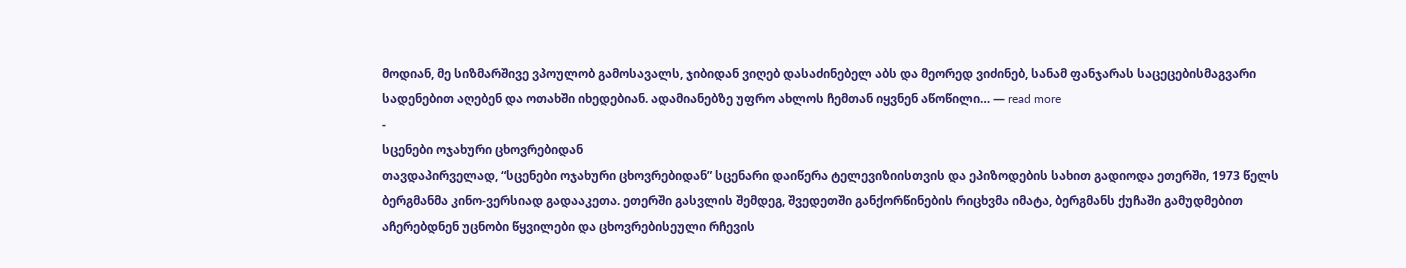მოდიან, მე სიზმარშივე ვპოულობ გამოსავალს, ჯიბიდან ვიღებ დასაძინებელ აბს და მეორედ ვიძინებ, სანამ ფანჯარას საცეცებისმაგვარი სადენებით აღებენ და ოთახში იხედებიან. ადამიანებზე უფრო ახლოს ჩემთან იყვნენ აწოწილი… — read more
-
სცენები ოჯახური ცხოვრებიდან
თავდაპირველად, “სცენები ოჯახური ცხოვრებიდან” სცენარი დაიწერა ტელევიზიისთვის და ეპიზოდების სახით გადიოდა ეთერში, 1973 წელს ბერგმანმა კინო-ვერსიად გადააკეთა. ეთერში გასვლის შემდეგ, შვედეთში განქორწინების რიცხვმა იმატა, ბერგმანს ქუჩაში გამუდმებით აჩერებდნენ უცნობი წყვილები და ცხოვრებისეული რჩევის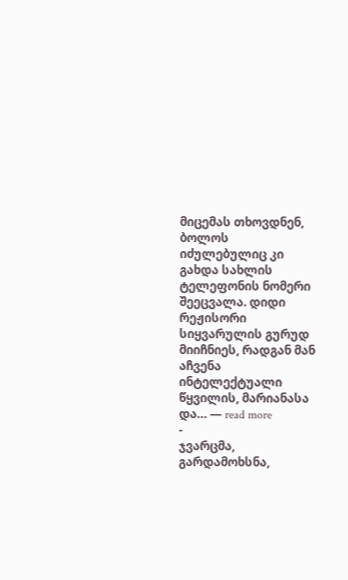მიცემას თხოვდნენ, ბოლოს იძულებულიც კი გახდა სახლის ტელეფონის ნომერი შეეცვალა. დიდი რეჟისორი სიყვარულის გურუდ მიიჩნიეს, რადგან მან აჩვენა ინტელექტუალი წყვილის, მარიანასა და… — read more
-
ჯვარცმა, გარდამოხსნა,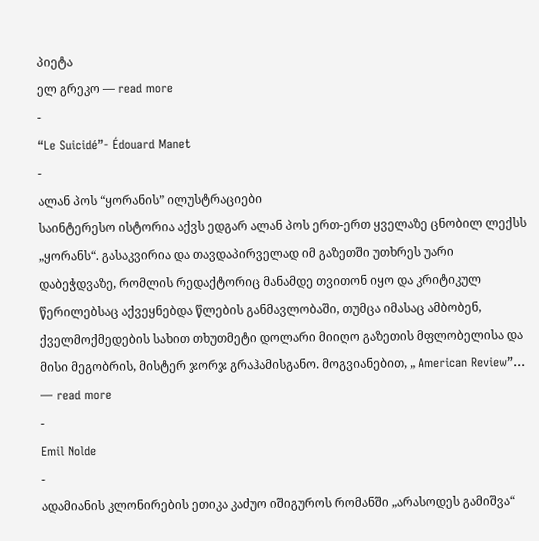პიეტა
ელ გრეკო — read more
-
“Le Suicidé”- Édouard Manet
-
ალან პოს “ყორანის” ილუსტრაციები
საინტერესო ისტორია აქვს ედგარ ალან პოს ერთ-ერთ ყველაზე ცნობილ ლექსს „ყორანს“. გასაკვირია და თავდაპირველად იმ გაზეთში უთხრეს უარი დაბეჭდვაზე, რომლის რედაქტორიც მანამდე თვითონ იყო და კრიტიკულ წერილებსაც აქვეყნებდა წლების განმავლობაში, თუმცა იმასაც ამბობენ, ქველმოქმედების სახით თხუთმეტი დოლარი მიიღო გაზეთის მფლობელისა და მისი მეგობრის, მისტერ ჯორჯ გრაჰამისგანო. მოგვიანებით, „ American Review”… — read more
-
Emil Nolde
-
ადამიანის კლონირების ეთიკა კაძუო იშიგუროს რომანში „არასოდეს გამიშვა“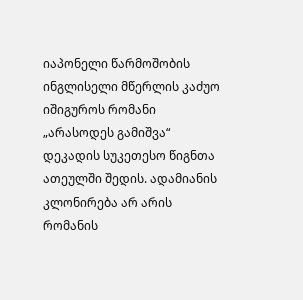იაპონელი წარმოშობის ინგლისელი მწერლის კაძუო იშიგუროს რომანი „არასოდეს გამიშვა“ დეკადის სუკეთესო წიგნთა ათეულში შედის. ადამიანის კლონირება არ არის რომანის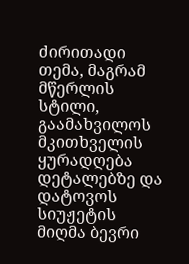ძირითადი თემა, მაგრამ მწერლის სტილი, გაამახვილოს მკითხველის ყურადღება დეტალებზე და დატოვოს სიუჟეტის მიღმა ბევრი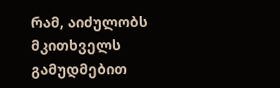რამ, აიძულობს მკითხველს გამუდმებით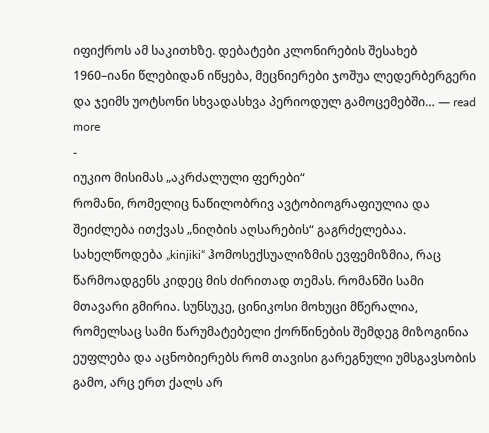იფიქროს ამ საკითხზე. დებატები კლონირების შესახებ 1960–იანი წლებიდან იწყება, მეცნიერები ჯოშუა ლედერბერგერი და ჯეიმს უოტსონი სხვადასხვა პერიოდულ გამოცემებში… — read more
-
იუკიო მისიმას „აკრძალული ფერები“
რომანი, რომელიც ნაწილობრივ ავტობიოგრაფიულია და შეიძლება ითქვას „ნიღბის აღსარების“ გაგრძელებაა. სახელწოდება „kinjiki“ ჰომოსექსუალიზმის ევფემიზმია, რაც წარმოადგენს კიდეც მის ძირითად თემას. რომანში სამი მთავარი გმირია. სუნსუკე, ცინიკოსი მოხუცი მწერალია, რომელსაც სამი წარუმატებელი ქორწინების შემდეგ მიზოგინია ეუფლება და აცნობიერებს რომ თავისი გარეგნული უმსგავსობის გამო, არც ერთ ქალს არ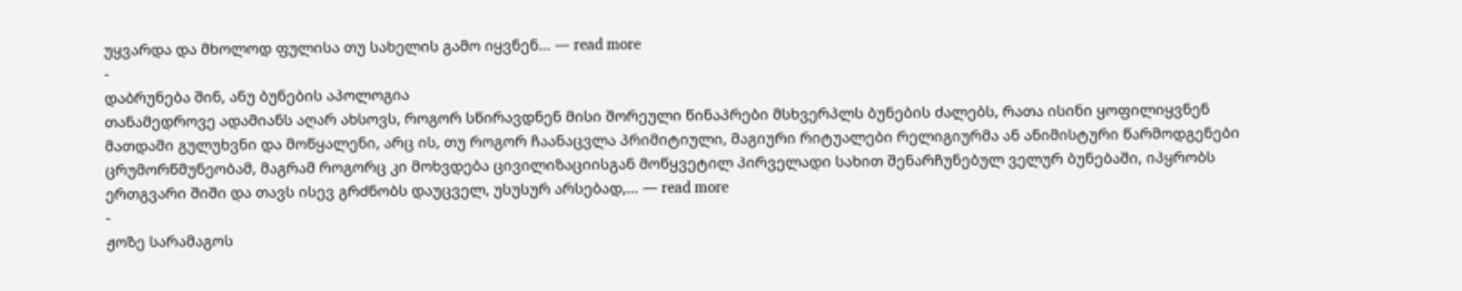უყვარდა და მხოლოდ ფულისა თუ სახელის გამო იყვნენ… — read more
-
დაბრუნება შინ, ანუ ბუნების აპოლოგია
თანამედროვე ადამიანს აღარ ახსოვს, როგორ სწირავდნენ მისი შორეული წინაპრები მსხვერპლს ბუნების ძალებს, რათა ისინი ყოფილიყვნენ მათდამი გულუხვნი და მოწყალენი, არც ის, თუ როგორ ჩაანაცვლა პრიმიტიული, მაგიური რიტუალები რელიგიურმა ან ანიმისტური წარმოდგენები ცრუმორწმუნეობამ, მაგრამ როგორც კი მოხვდება ცივილიზაციისგან მოწყვეტილ პირველადი სახით შენარჩუნებულ ველურ ბუნებაში, იპყრობს ერთგვარი შიში და თავს ისევ გრძნობს დაუცველ, უსუსურ არსებად,… — read more
-
ჟოზე სარამაგოს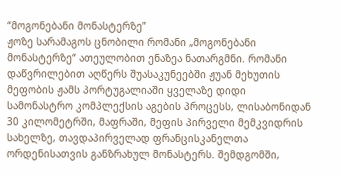“მოგონებანი მონასტერზე”
ჟოზე სარამაგოს ცნობილი რომანი „მოგონებანი მონასტერზე“ ათეულობით ენაზეა ნათარგმნი. რომანი დაწვრილებით აღწერს შუასაკუნეებში ჟუან მეხუთის მეფობის ჟამს პორტუგალიაში ყველაზე დიდი სამონასტრო კომპლექსის აგების პროცესს, ლისაბონიდან 30 კილომეტრში, მაფრაში, მეფის პირველი მემკვიდრის სახელზე, თავდაპირველად ფრანცისკანელთა ორდენისათვის განზრახულ მონასტერს. შემდგომში,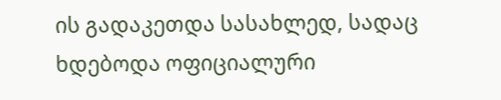ის გადაკეთდა სასახლედ, სადაც ხდებოდა ოფიციალური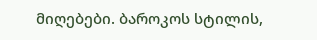მიღებები. ბაროკოს სტილის,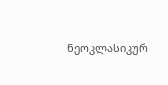ნეოკლასიკურ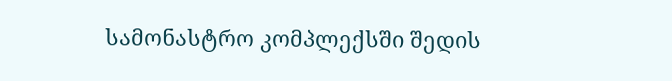სამონასტრო კომპლექსში შედის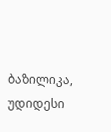ბაზილიკა, უდიდესი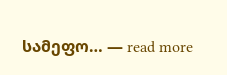სამეფო… — read more